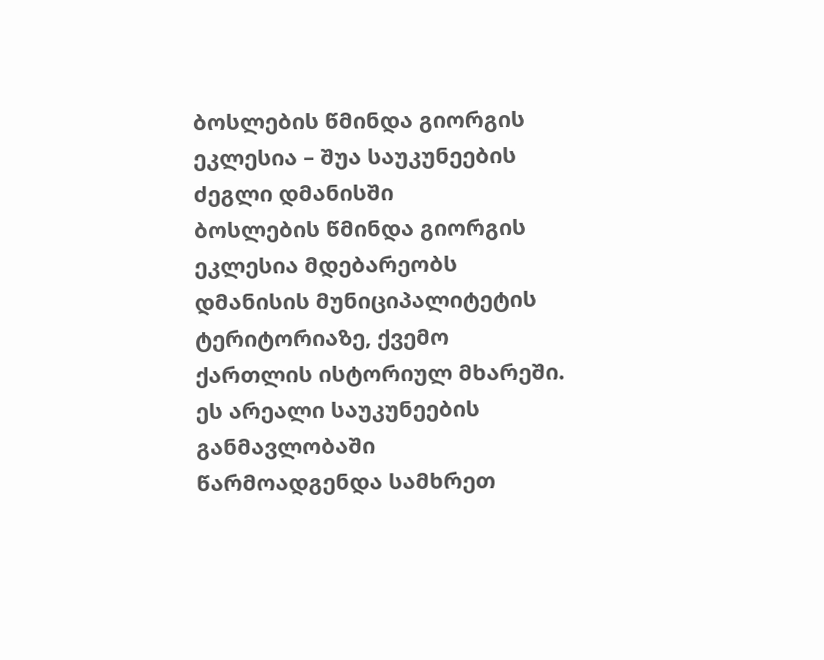ბოსლების წმინდა გიორგის ეკლესია – შუა საუკუნეების ძეგლი დმანისში
ბოსლების წმინდა გიორგის ეკლესია მდებარეობს დმანისის მუნიციპალიტეტის ტერიტორიაზე, ქვემო ქართლის ისტორიულ მხარეში. ეს არეალი საუკუნეების განმავლობაში წარმოადგენდა სამხრეთ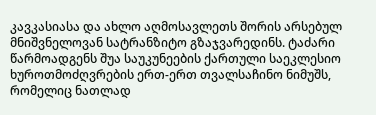კავკასიასა და ახლო აღმოსავლეთს შორის არსებულ მნიშვნელოვან სატრანზიტო გზაჯვარედინს. ტაძარი წარმოადგენს შუა საუკუნეების ქართული საეკლესიო ხუროთმოძღვრების ერთ-ერთ თვალსაჩინო ნიმუშს, რომელიც ნათლად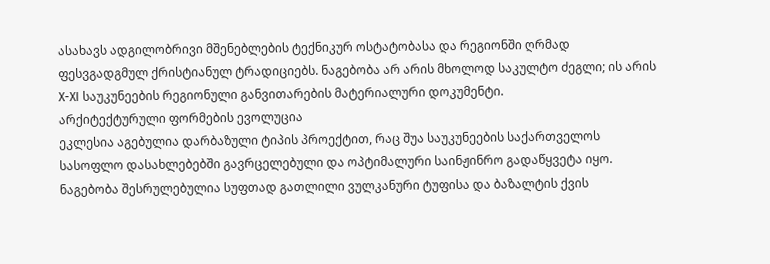ასახავს ადგილობრივი მშენებლების ტექნიკურ ოსტატობასა და რეგიონში ღრმად ფესვგადგმულ ქრისტიანულ ტრადიციებს. ნაგებობა არ არის მხოლოდ საკულტო ძეგლი; ის არის X-XI საუკუნეების რეგიონული განვითარების მატერიალური დოკუმენტი.
არქიტექტურული ფორმების ევოლუცია
ეკლესია აგებულია დარბაზული ტიპის პროექტით, რაც შუა საუკუნეების საქართველოს სასოფლო დასახლებებში გავრცელებული და ოპტიმალური საინჟინრო გადაწყვეტა იყო. ნაგებობა შესრულებულია სუფთად გათლილი ვულკანური ტუფისა და ბაზალტის ქვის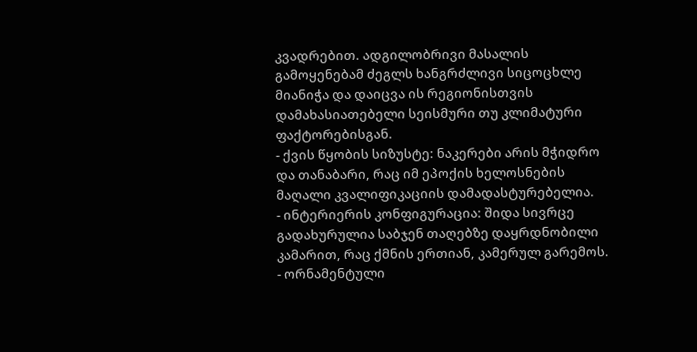კვადრებით. ადგილობრივი მასალის გამოყენებამ ძეგლს ხანგრძლივი სიცოცხლე მიანიჭა და დაიცვა ის რეგიონისთვის დამახასიათებელი სეისმური თუ კლიმატური ფაქტორებისგან.
- ქვის წყობის სიზუსტე: ნაკერები არის მჭიდრო და თანაბარი, რაც იმ ეპოქის ხელოსნების მაღალი კვალიფიკაციის დამადასტურებელია.
- ინტერიერის კონფიგურაცია: შიდა სივრცე გადახურულია საბჯენ თაღებზე დაყრდნობილი კამარით, რაც ქმნის ერთიან, კამერულ გარემოს.
- ორნამენტული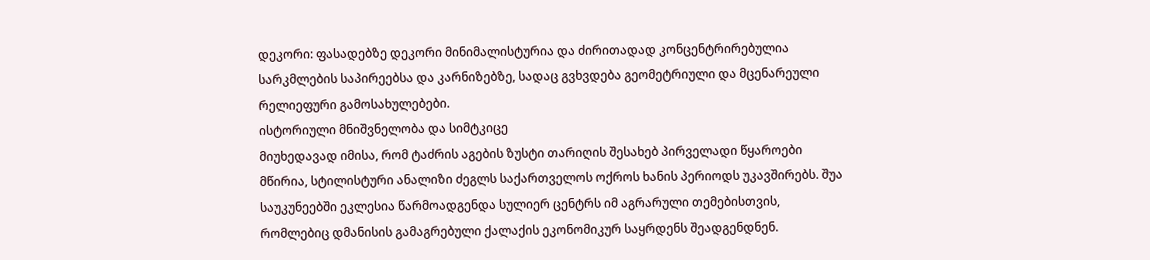დეკორი: ფასადებზე დეკორი მინიმალისტურია და ძირითადად კონცენტრირებულია სარკმლების საპირეებსა და კარნიზებზე, სადაც გვხვდება გეომეტრიული და მცენარეული რელიეფური გამოსახულებები.
ისტორიული მნიშვნელობა და სიმტკიცე
მიუხედავად იმისა, რომ ტაძრის აგების ზუსტი თარიღის შესახებ პირველადი წყაროები მწირია, სტილისტური ანალიზი ძეგლს საქართველოს ოქროს ხანის პერიოდს უკავშირებს. შუა საუკუნეებში ეკლესია წარმოადგენდა სულიერ ცენტრს იმ აგრარული თემებისთვის, რომლებიც დმანისის გამაგრებული ქალაქის ეკონომიკურ საყრდენს შეადგენდნენ.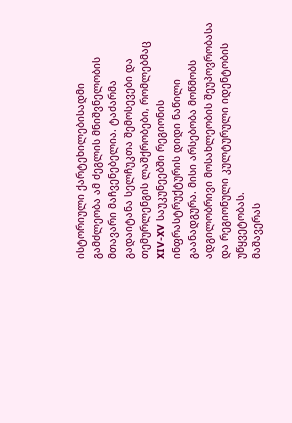ისტორიული ქარტეხილებისადმი გამძლეობა ამ ძეგლის მნიშვნელობის მთავარი მაჩვენებელია. ტაძარმა გადაიტანა სელჩუკთა შემოსევები და თემურლენგის ლაშქრობები, რომლებმაც XIV-XV საუკუნეებში რეგიონის ინფრასტრუქტურის დიდი ნაწილი გაანადგურა. მისი არსებობა მოწმობს ადგილობრივი მოსახლეობის შეუპოვრობასა და რეგიონული კულტურული იდენტობის უწყვეტობას.
მაშავერას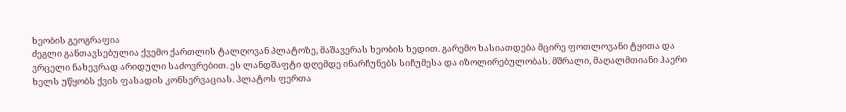ხეობის გეოგრაფია
ძეგლი განთავსებულია ქვემო ქართლის ტალღოვან პლატოზე, მაშავერას ხეობის ხედით. გარემო ხასიათდება მცირე ფოთლოვანი ტყითა და ვრცელი ნახევრად არიდული საძოვრებით. ეს ლანდშაფტი დღემდე ინარჩუნებს სიჩუმესა და იზოლირებულობას. მშრალი, მაღალმთიანი ჰაერი ხელს უწყობს ქვის ფასადის კონსერვაციას. პლატოს ფერთა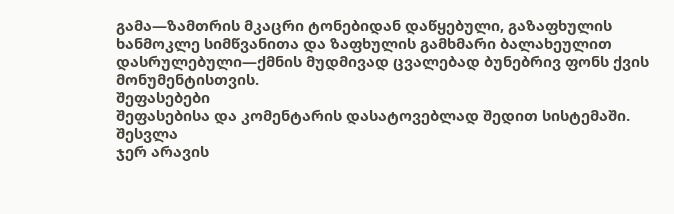გამა—ზამთრის მკაცრი ტონებიდან დაწყებული, გაზაფხულის ხანმოკლე სიმწვანითა და ზაფხულის გამხმარი ბალახეულით დასრულებული—ქმნის მუდმივად ცვალებად ბუნებრივ ფონს ქვის მონუმენტისთვის.
შეფასებები
შეფასებისა და კომენტარის დასატოვებლად შედით სისტემაში. შესვლა
ჯერ არავის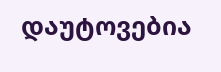დაუტოვებია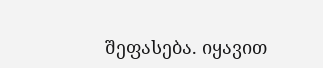შეფასება. იყავით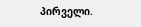პირველი.